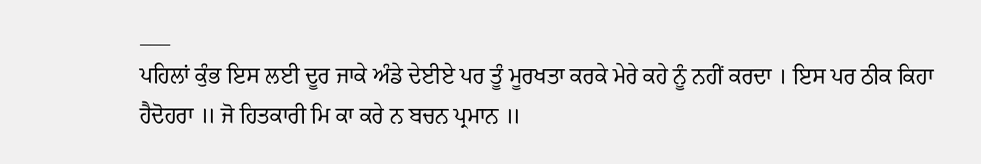___
ਪਹਿਲਾਂ ਕੁੰਭ ਇਸ ਲਈ ਦੂਰ ਜਾਕੇ ਅੰਡੇ ਦੇਈਏ ਪਰ ਤੂੰ ਮੂਰਖਤਾ ਕਰਕੇ ਮੇਰੇ ਕਹੇ ਨੂੰ ਨਹੀਂ ਕਰਦਾ । ਇਸ ਪਰ ਠੀਕ ਕਿਹਾ ਹੈਦੋਹਰਾ ॥ ਜੋ ਹਿਤਕਾਰੀ ਮਿ ਕਾ ਕਰੇ ਨ ਬਚਨ ਪ੍ਰਮਾਨ ॥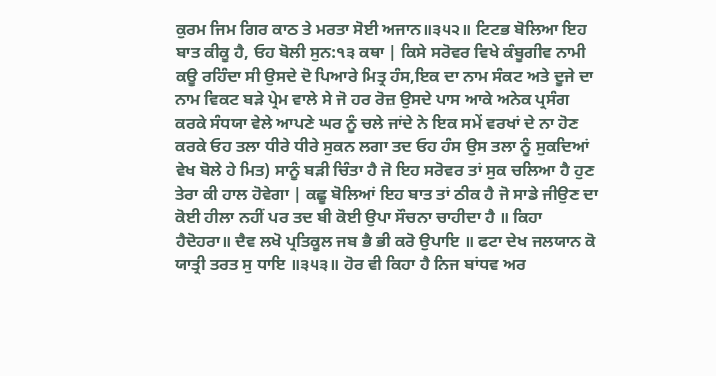ਕੁਰਮ ਜਿਮ ਗਿਰ ਕਾਠ ਤੇ ਮਰਤਾ ਸੋਈ ਅਜਾਨ॥੩੫੨॥ ਟਿਟਭ ਬੋਲਿਆ ਇਹ ਬਾਤ ਕੀਕੂ ਹੈ, ਓਹ ਬੋਲੀ ਸੁਨ:੧੩ ਕਥਾ | ਕਿਸੇ ਸਰੋਵਰ ਵਿਖੇ ਕੰਬੂਗੀਵ ਨਾਮੀ ਕਊ ਰਹਿੰਦਾ ਸੀ ਉਸਦੇ ਦੋ ਪਿਆਰੇ ਮਿਤ੍ਰ ਹੰਸ,ਇਕ ਦਾ ਨਾਮ ਸੰਕਟ ਅਤੇ ਦੂਜੇ ਦਾ ਨਾਮ ਵਿਕਟ ਬੜੇ ਪ੍ਰੇਮ ਵਾਲੇ ਸੇ ਜੋ ਹਰ ਰੋਜ਼ ਉਸਦੇ ਪਾਸ ਆਕੇ ਅਨੇਕ ਪ੍ਰਸੰਗ ਕਰਕੇ ਸੰਧਯਾ ਵੇਲੇ ਆਪਣੇ ਘਰ ਨੂੰ ਚਲੇ ਜਾਂਦੇ ਨੇ ਇਕ ਸਮੇਂ ਵਰਖਾਂ ਦੇ ਨਾ ਹੋਣ ਕਰਕੇ ਓਹ ਤਲਾ ਧੀਰੇ ਧੀਰੇ ਸੁਕਨ ਲਗਾ ਤਦ ਓਹ ਹੰਸ ਉਸ ਤਲਾ ਨੂੰ ਸੁਕਦਿਆਂ ਵੇਖ ਬੋਲੇ ਹੇ ਮਿਤ) ਸਾਨੂੰ ਬੜੀ ਚਿੰਤਾ ਹੈ ਜੋ ਇਹ ਸਰੋਵਰ ਤਾਂ ਸੁਕ ਚਲਿਆ ਹੈ ਹੁਣ ਤੇਰਾ ਕੀ ਹਾਲ ਹੋਵੇਗਾ | ਕਛੂ ਬੋਲਿਆਂ ਇਹ ਬਾਤ ਤਾਂ ਠੀਕ ਹੈ ਜੋ ਸਾਡੇ ਜੀਉਣ ਦਾ ਕੋਈ ਹੀਲਾ ਨਹੀਂ ਪਰ ਤਦ ਬੀ ਕੋਈ ਉਪਾ ਸੌਚਨਾ ਚਾਹੀਦਾ ਹੈ ॥ ਕਿਹਾ ਹੈਦੋਹਰਾ॥ ਦੈਵ ਲਖੋ ਪ੍ਰਤਿਕੂਲ ਜਬ ਭੈ ਭੀ ਕਰੋ ਉਪਾਇ ॥ ਫਟਾ ਦੇਖ ਜਲਯਾਨ ਕੋ ਯਾਤ੍ਰੀ ਤਰਤ ਸੁ ਧਾਇ ॥੩੫੩॥ ਹੋਰ ਵੀ ਕਿਹਾ ਹੈ ਨਿਜ ਬਾਂਧਵ ਅਰ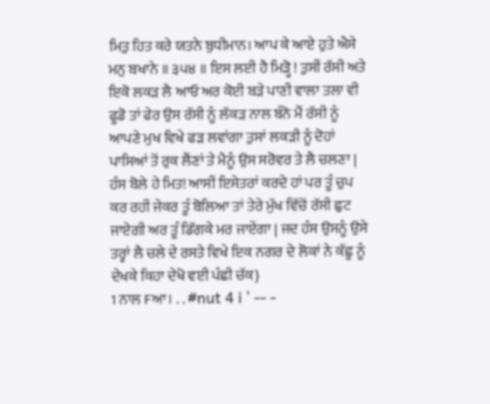ਮਿਤੁ ਹਿਤ ਕਰੇ ਯਤਨੇ ਬੁਧੀਮਾਨ। ਆਪ ਕੇ ਆਏ ਹੁਤੇ ਐਸੇ ਮਨੁ ਬਖਾਨੇ ॥ ੩੫੪ ॥ ਇਸ ਲਈ ਹੈ ਮਿੜ੍ਹੋ ! ਤੁਸੀਂ ਰੱਸੀ ਅਤੇ ਇਕੋ ਲਕੜ ਲੈ ਆਓ ਅਰ ਕੋਈ ਬੜੇ ਪਾਣੀ ਵਾਲਾ ਤਲਾ ਵੀ ਫੂਡੋ ਤਾਂ ਫੇਰ ਉਸ ਰੱਸੀ ਨੂੰ ਲੱਕੜ ਨਾਲ ਬੰਨੋ ਮੈਂ ਰੱਸੀ ਨੂੰ ਆਪਣੇ ਮੁਖ ਵਿਖੇ ਫੜ ਲਵਾਂਗਾ ਤੁਸਾਂ ਲਕੜੀ ਨੂੰ ਦੋਹਾਂ ਪਾਸਿਆਂ ਤੋਂ ਰੁਕ ਲੈਂਣਾਂ ਤੇ ਮੈਨੂੰ ਉਸ ਸਰੋਵਰ ਤੇ ਲੈ ਚਲਣਾ | ਹੰਸ ਬੋਲੇ ਹੇ ਮਿਤ! ਆਸੀਂ ਇਸੇਤਰਾਂ ਕਰਦੇ ਹਾਂ ਪਰ ਤੂੰ ਚੁਪ ਕਰ ਰਹੀਂ ਜੇਕਰ ਤੂੰ ਬੋਲਿਆ ਤਾਂ ਤੇਰੇ ਮੁੱਖ ਵਿੱਚੋਂ ਰੱਸੀ ਛੁਟ ਜਾਏਗੀ ਅਰ ਤੂੰ ਡਿੱਗਕੇ ਮਰ ਜਾਏਂਗਾ | ਜਦ ਹੰਸ ਉਸਨੂੰ ਉਸੇ ਤਰ੍ਹਾਂ ਲੈ ਚਲੇ ਦੇ ਰਸਤੇ ਵਿਖੇ ਇਕ ਨਗਰ ਦੇ ਲੋਕਾਂ ਨੇ ਕੱਛੂ ਨੂੰ ਦੇਖਕੇ ਕਿਹਾ ਦੇਖੋ ਵਈ ਪੰਛੀ ਚੱਕ}
1 ਨਾਲ Fਆ। . . #nut 4 i ' -- -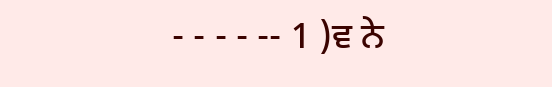- - - - -- 1 )ਵ ਨੇ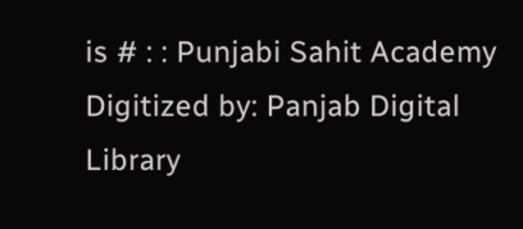is # : : Punjabi Sahit Academy Digitized by: Panjab Digital Library